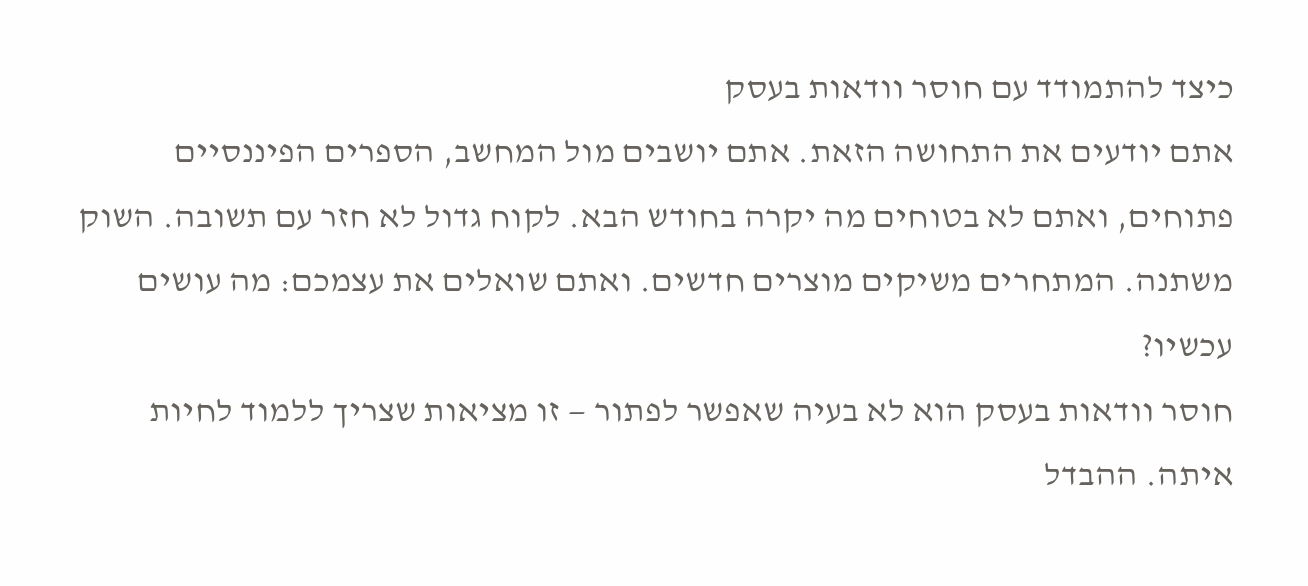כיצד להתמודד עם חוסר וודאות בעסק
אתם יודעים את התחושה הזאת. אתם יושבים מול המחשב, הספרים הפיננסיים פתוחים, ואתם לא בטוחים מה יקרה בחודש הבא. לקוח גדול לא חזר עם תשובה. השוק משתנה. המתחרים משיקים מוצרים חדשים. ואתם שואלים את עצמכם: מה עושים עכשיו?
חוסר וודאות בעסק הוא לא בעיה שאפשר לפתור — זו מציאות שצריך ללמוד לחיות איתה. ההבדל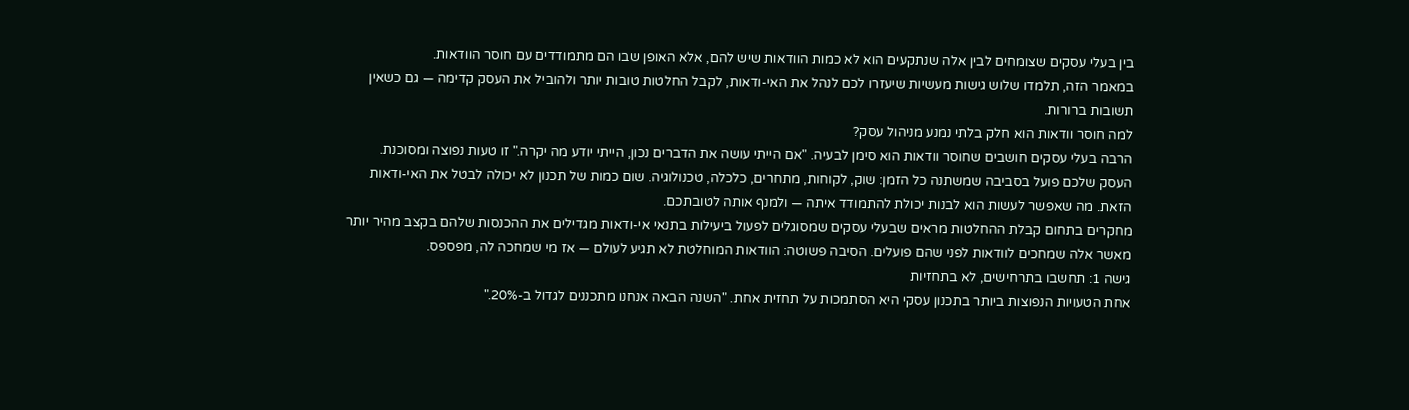בין בעלי עסקים שצומחים לבין אלה שנתקעים הוא לא כמות הוודאות שיש להם, אלא האופן שבו הם מתמודדים עם חוסר הוודאות.
במאמר הזה, תלמדו שלוש גישות מעשיות שיעזרו לכם לנהל את האי-ודאות, לקבל החלטות טובות יותר ולהוביל את העסק קדימה — גם כשאין תשובות ברורות.
למה חוסר וודאות הוא חלק בלתי נמנע מניהול עסק?
הרבה בעלי עסקים חושבים שחוסר וודאות הוא סימן לבעיה. "אם הייתי עושה את הדברים נכון, הייתי יודע מה יקרה." זו טעות נפוצה ומסוכנת.
העסק שלכם פועל בסביבה שמשתנה כל הזמן: שוק, לקוחות, מתחרים, כלכלה, טכנולוגיה. שום כמות של תכנון לא יכולה לבטל את האי-ודאות הזאת. מה שאפשר לעשות הוא לבנות יכולת להתמודד איתה — ולמנף אותה לטובתכם.
מחקרים בתחום קבלת ההחלטות מראים שבעלי עסקים שמסוגלים לפעול ביעילות בתנאי אי-ודאות מגדילים את ההכנסות שלהם בקצב מהיר יותר מאשר אלה שמחכים לוודאות לפני שהם פועלים. הסיבה פשוטה: הוודאות המוחלטת לא תגיע לעולם — אז מי שמחכה לה, מפספס.
גישה 1: תחשבו בתרחישים, לא בתחזיות
אחת הטעויות הנפוצות ביותר בתכנון עסקי היא הסתמכות על תחזית אחת. "השנה הבאה אנחנו מתכננים לגדול ב-20%."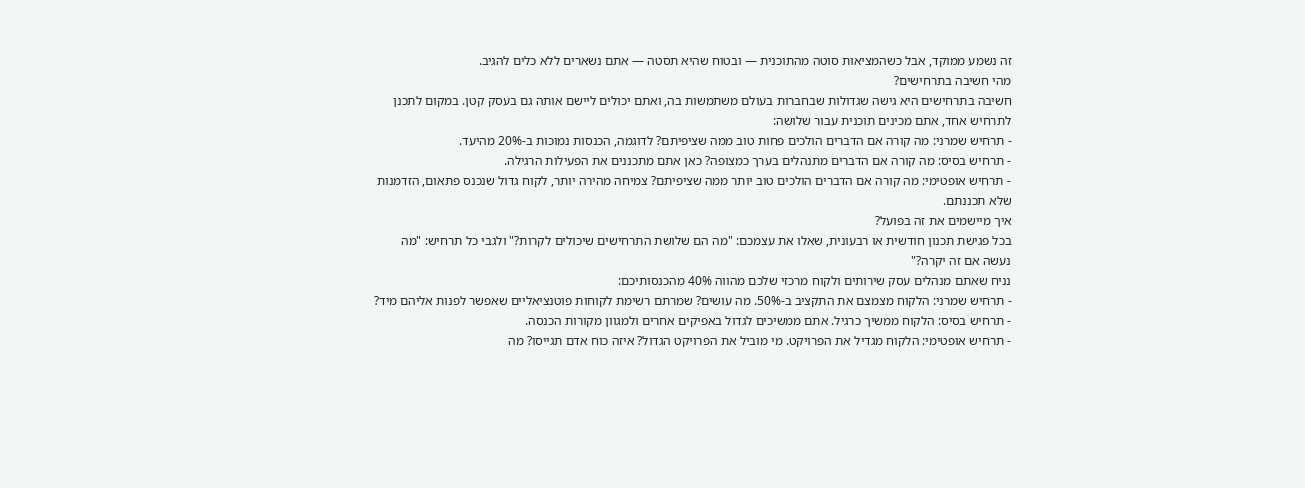זה נשמע ממוקד, אבל כשהמציאות סוטה מהתוכנית — ובטוח שהיא תסטה — אתם נשארים ללא כלים להגיב.
מהי חשיבה בתרחישים?
חשיבה בתרחישים היא גישה שגדולות שבחברות בעולם משתמשות בה, ואתם יכולים ליישם אותה גם בעסק קטן. במקום לתכנן לתרחיש אחד, אתם מכינים תוכנית עבור שלושה:
- תרחיש שמרני: מה קורה אם הדברים הולכים פחות טוב ממה שציפיתם? לדוגמה, הכנסות נמוכות ב-20% מהיעד.
- תרחיש בסיס: מה קורה אם הדברים מתנהלים בערך כמצופה? כאן אתם מתכננים את הפעילות הרגילה.
- תרחיש אופטימי: מה קורה אם הדברים הולכים טוב יותר ממה שציפיתם? צמיחה מהירה יותר, לקוח גדול שנכנס פתאום, הזדמנות שלא תכננתם.
איך מיישמים את זה בפועל?
בכל פגישת תכנון חודשית או רבעונית, שאלו את עצמכם: "מה הם שלושת התרחישים שיכולים לקרות?" ולגבי כל תרחיש: "מה נעשה אם זה יקרה?"
נניח שאתם מנהלים עסק שירותים ולקוח מרכזי שלכם מהווה 40% מהכנסותיכם:
- תרחיש שמרני: הלקוח מצמצם את התקציב ב-50%. מה עושים? שמרתם רשימת לקוחות פוטנציאליים שאפשר לפנות אליהם מיד?
- תרחיש בסיס: הלקוח ממשיך כרגיל. אתם ממשיכים לגדול באפיקים אחרים ולמגוון מקורות הכנסה.
- תרחיש אופטימי: הלקוח מגדיל את הפרויקט. מי מוביל את הפרויקט הגדול? איזה כוח אדם תגייסו? מה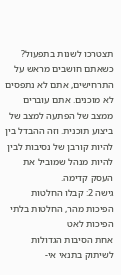תצטרכו לשנות בתפעול?
כשאתם חושבים מראש על התרחישים, אתם לא נתפסים לא מוכנים. אתם עוברים ממצב של הפתעה למצב של ביצוע תוכנית. וזה ההבדל בין להיות קורבן של נסיבות לבין להיות מנהל שמוביל את העסק קדימה.
גישה 2: קבלו החלטות הפיכות מהר, החלטות בלתי הפיכות לאט
אחת הסיבות הגדולות לשיתוק בתנאי אי-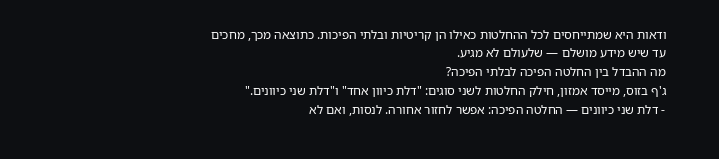ודאות היא שמתייחסים לכל ההחלטות כאילו הן קריטיות ובלתי הפיכות. כתוצאה מכך, מחכים עד שיש מידע מושלם — שלעולם לא מגיע.
מה ההבדל בין החלטה הפיכה לבלתי הפיכה?
ג'ף בזוס, מייסד אמזון, חילק החלטות לשני סוגים: "דלת כיוון אחד" ו"דלת שני כיוונים."
- דלת שני כיוונים — החלטה הפיכה: אפשר לחזור אחורה. לנסות, ואם לא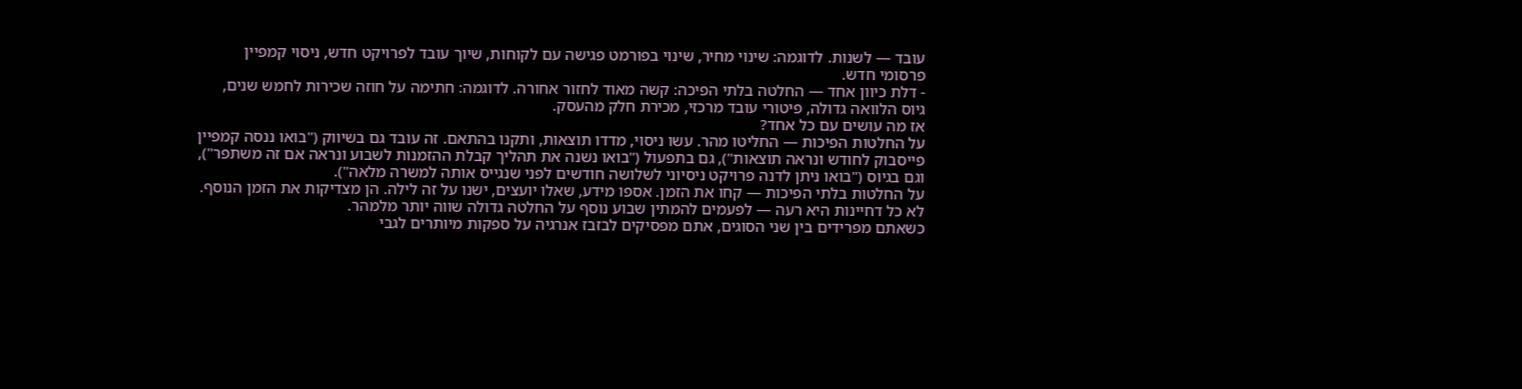עובד — לשנות. לדוגמה: שינוי מחיר, שינוי בפורמט פגישה עם לקוחות, שיוך עובד לפרויקט חדש, ניסוי קמפיין פרסומי חדש.
- דלת כיוון אחד — החלטה בלתי הפיכה: קשה מאוד לחזור אחורה. לדוגמה: חתימה על חוזה שכירות לחמש שנים, גיוס הלוואה גדולה, פיטורי עובד מרכזי, מכירת חלק מהעסק.
אז מה עושים עם כל אחד?
על החלטות הפיכות — החליטו מהר. עשו ניסוי, מדדו תוצאות, ותקנו בהתאם. זה עובד גם בשיווק ("בואו ננסה קמפיין פייסבוק לחודש ונראה תוצאות"), גם בתפעול ("בואו נשנה את תהליך קבלת ההזמנות לשבוע ונראה אם זה משתפר"), וגם בגיוס ("בואו ניתן לדנה פרויקט ניסיוני לשלושה חודשים לפני שנגייס אותה למשרה מלאה").
על החלטות בלתי הפיכות — קחו את הזמן. אספו מידע, שאלו יועצים, ישנו על זה לילה. הן מצדיקות את הזמן הנוסף. לא כל דחיינות היא רעה — לפעמים להמתין שבוע נוסף על החלטה גדולה שווה יותר מלמהר.
כשאתם מפרידים בין שני הסוגים, אתם מפסיקים לבזבז אנרגיה על ספקות מיותרים לגבי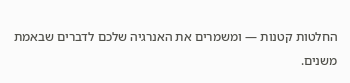החלטות קטנות — ומשמרים את האנרגיה שלכם לדברים שבאמת משנים.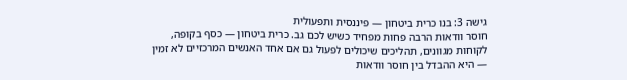גישה 3: בנו כרית ביטחון — פיננסית ותפעולית
חוסר וודאות הרבה פחות מפחיד כשיש לכם גב. כרית ביטחון — כסף בקופה, לקוחות מגוונים, תהליכים שיכולים לפעול גם אם אחד האנשים המרכזיים לא זמין — היא ההבדל בין חוסר וודאות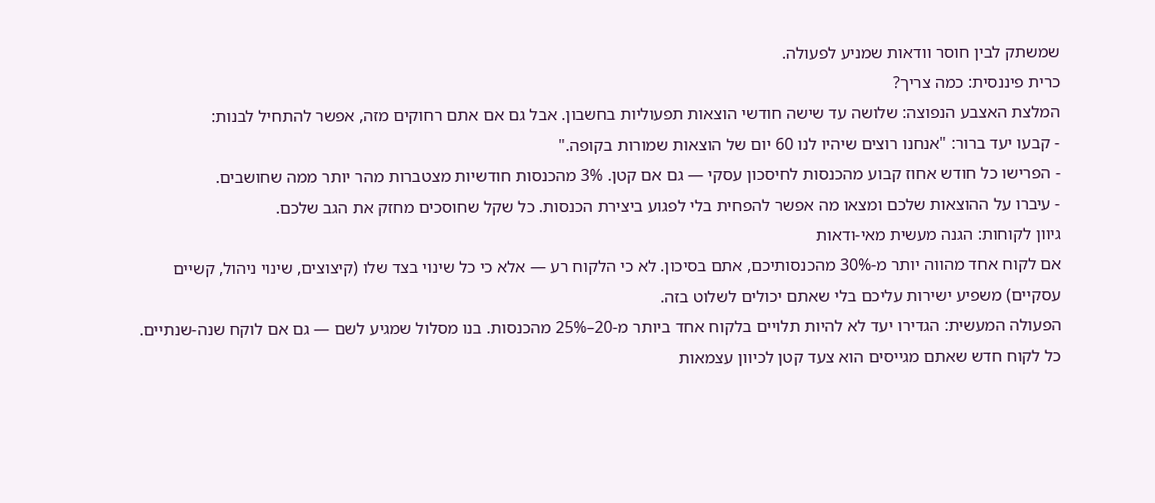שמשתק לבין חוסר וודאות שמניע לפעולה.
כרית פיננסית: כמה צריך?
המלצת האצבע הנפוצה: שלושה עד שישה חודשי הוצאות תפעוליות בחשבון. אבל גם אם אתם רחוקים מזה, אפשר להתחיל לבנות:
- קבעו יעד ברור: "אנחנו רוצים שיהיו לנו 60 יום של הוצאות שמורות בקופה."
- הפרישו כל חודש אחוז קבוע מהכנסות לחיסכון עסקי — גם אם קטן. 3% מהכנסות חודשיות מצטברות מהר יותר ממה שחושבים.
- עיברו על ההוצאות שלכם ומצאו מה אפשר להפחית בלי לפגוע ביצירת הכנסות. כל שקל שחוסכים מחזק את הגב שלכם.
גיוון לקוחות: הגנה מעשית מאי-ודאות
אם לקוח אחד מהווה יותר מ-30% מהכנסותיכם, אתם בסיכון. לא כי הלקוח רע — אלא כי כל שינוי בצד שלו (קיצוצים, שינוי ניהול, קשיים עסקיים) משפיע ישירות עליכם בלי שאתם יכולים לשלוט בזה.
הפעולה המעשית: הגדירו יעד לא להיות תלויים בלקוח אחד ביותר מ-20–25% מהכנסות. בנו מסלול שמגיע לשם — גם אם לוקח שנה-שנתיים. כל לקוח חדש שאתם מגייסים הוא צעד קטן לכיוון עצמאות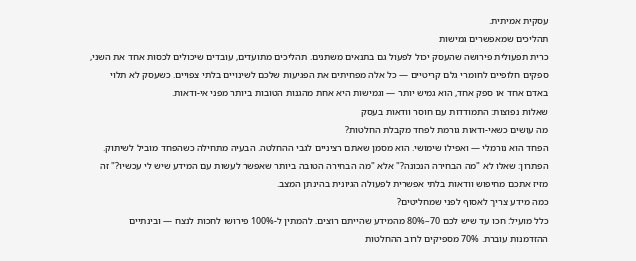עסקית אמיתית.
תהליכים שמאפשרים גמישות
כרית תפעולית פירושה שהעסק יכול לפעול גם בתנאים משתנים. תהליכים מתועדים, עובדים שיכולים לכסות אחד את השני, ספקים חלופיים לחומרי גלם קריטיים — כל אלה מפחיתים את הפגיעות שלכם לשינויים בלתי צפויים. כשעסק לא תלוי באדם אחד או ספק אחד, הוא גמיש יותר — וגמישות היא אחת מהגנות הטובות ביותר מפני אי-ודאות.
שאלות נפוצות: התמודדות עם חוסר וודאות בעסק
מה עושים כשאי-ודאות גורמת לפחד מקבלת החלטות?
הפחד הוא נורמלי — ואפילו שימושי. הוא מסמן שאתם רציניים לגבי ההחלטה. הבעיה מתחילה כשהפחד מוביל לשיתוק. הפתרון: שאלו לא "מה הבחירה הנכונה?" אלא "מה הבחירה הטובה ביותר שאפשר לעשות עם המידע שיש לי עכשיו?" זה מזיז אתכם מחיפוש וודאות בלתי אפשרית לפעולה הגיונית בהינתן המצב.
כמה מידע צריך לאסוף לפני שמחליטים?
כלל מועיל: חכו עד שיש לכם 70–80% מהמידע שהייתם רוצים. להמתין ל-100% פירושו לחכות לנצח — ובינתיים ההזדמנות עוברת. 70% מספיקים לרוב ההחלטות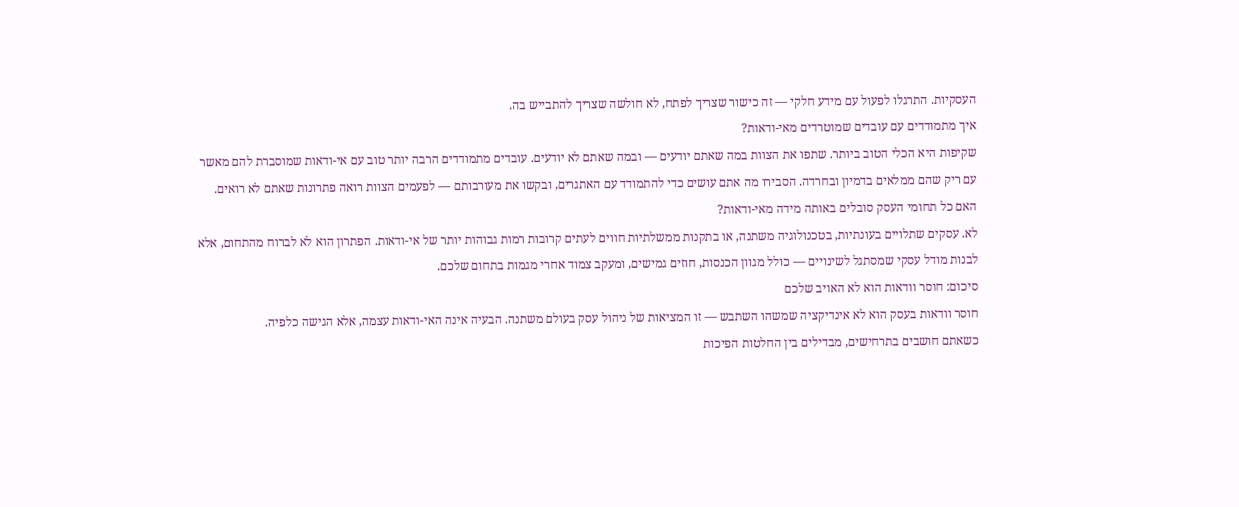העסקיות. התרגלו לפעול עם מידע חלקי — זה כישור שצריך לפתח, לא חולשה שצריך להתבייש בה.
איך מתמודדים עם עובדים שמוטרדים מאי-ודאות?
שקיפות היא הכלי הטוב ביותר. שתפו את הצוות במה שאתם יודעים — ובמה שאתם לא יודעים. עובדים מתמודדים הרבה יותר טוב עם אי-ודאות שמוסברת להם מאשר עם ריק שהם ממלאים בדמיון ובחרדה. הסבירו מה אתם עושים כדי להתמודד עם האתגרים, ובקשו את מעורבותם — לפעמים הצוות רואה פתרונות שאתם לא רואים.
האם כל תחומי העסק סובלים באותה מידה מאי-ודאות?
לא. עסקים שתלויים בעונתיות, בטכנולוגיה משתנה, או בתקנות ממשלתיות חווים לעתים קרובות רמות גבוהות יותר של אי-ודאות. הפתרון הוא לא לברוח מהתחום, אלא לבנות מודל עסקי שמסתגל לשינויים — כולל מגוון הכנסות, חוזים גמישים, ומעקב צמוד אחרי מגמות בתחום שלכם.
סיכום: חוסר וודאות הוא לא האויב שלכם
חוסר וודאות בעסק הוא לא אינדיקציה שמשהו השתבש — זו המציאות של ניהול עסק בעולם משתנה. הבעיה אינה האי-ודאות עצמה, אלא הגישה כלפיה.
כשאתם חושבים בתרחישים, מבדילים בין החלטות הפיכות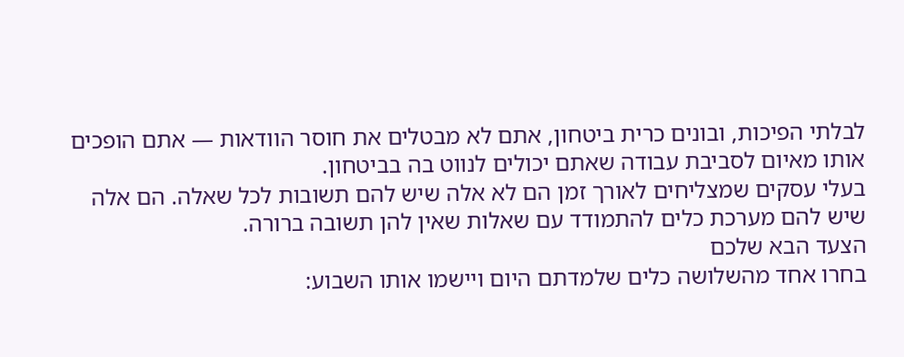לבלתי הפיכות, ובונים כרית ביטחון, אתם לא מבטלים את חוסר הוודאות — אתם הופכים אותו מאיום לסביבת עבודה שאתם יכולים לנווט בה בביטחון.
בעלי עסקים שמצליחים לאורך זמן הם לא אלה שיש להם תשובות לכל שאלה. הם אלה שיש להם מערכת כלים להתמודד עם שאלות שאין להן תשובה ברורה.
הצעד הבא שלכם
בחרו אחד מהשלושה כלים שלמדתם היום ויישמו אותו השבוע: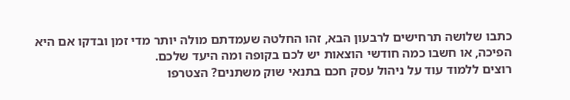כתבו שלושה תרחישים לרבעון הבא, זהו החלטה שעמדתם מולה יותר מדי זמן ובדקו אם היא הפיכה, או חשבו כמה חודשי הוצאות יש לכם בקופה ומה היעד שלכם.
רוצים ללמוד עוד על ניהול עסק חכם בתנאי שוק משתנים? הצטרפו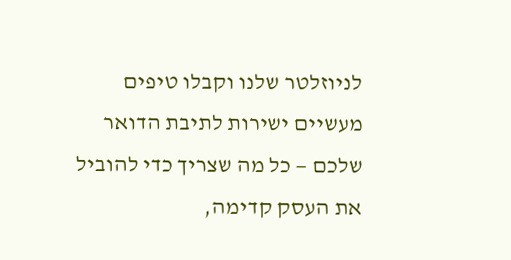לניוזלטר שלנו וקבלו טיפים מעשיים ישירות לתיבת הדואר שלכם — כל מה שצריך כדי להוביל את העסק קדימה,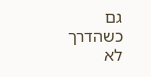גם כשהדרך לא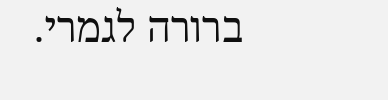ברורה לגמרי.